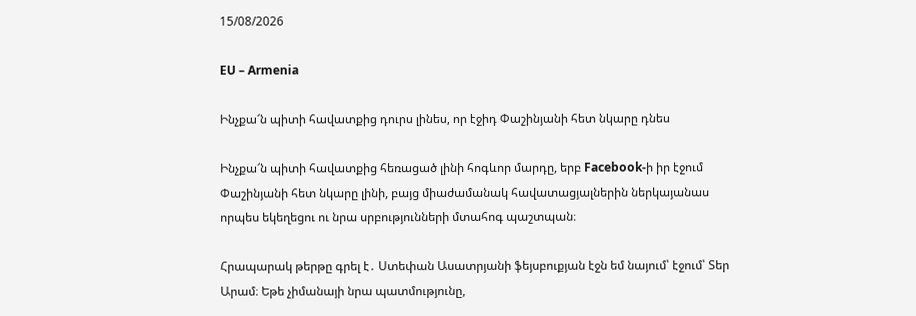15/08/2026

EU – Armenia

Ինչքա՜ն պիտի հավատքից դուրս լինես, որ էջիդ Փաշինյանի հետ նկարը դնես

Ինչքա՜ն պիտի հավատքից հեռացած լինի հոգևոր մարդը, երբ Facebook-ի իր էջում Փաշինյանի հետ նկարը լինի, բայց միաժամանակ հավատացյալներին ներկայանաս որպես եկեղեցու ու նրա սրբությունների մտահոգ պաշտպան։

Հրապարակ թերթը գրել է․ Ստեփան Ասատրյանի ֆեյսբուքյան էջն եմ նայում՝ էջում՝ Տեր Արամ։ Եթե չիմանայի նրա պատմությունը,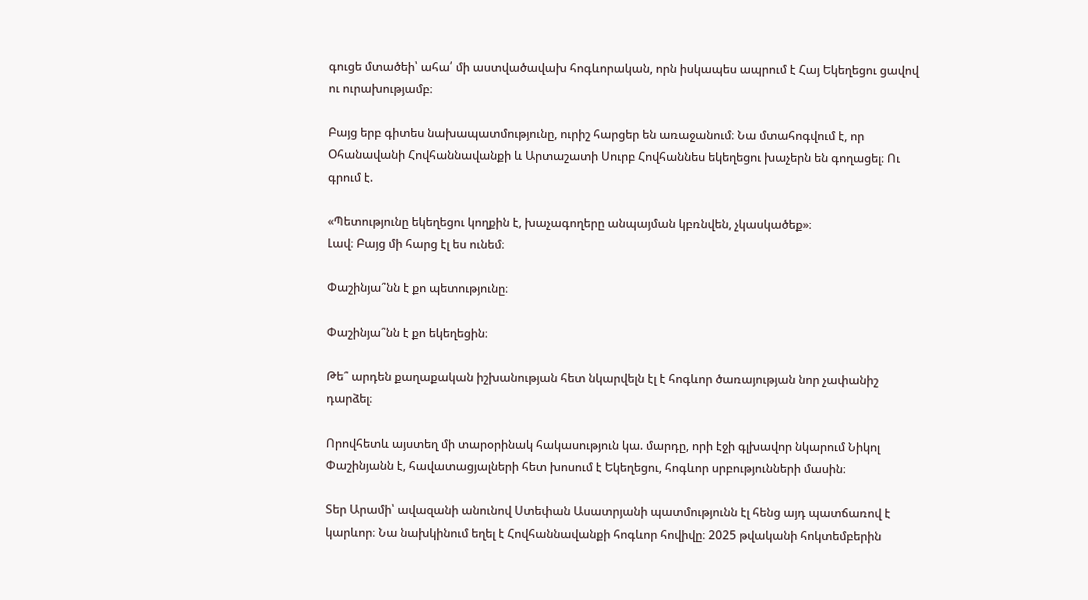գուցե մտածեի՝ ահա՛ մի աստվածավախ հոգևորական, որն իսկապես ապրում է Հայ Եկեղեցու ցավով ու ուրախությամբ։

Բայց երբ գիտես նախապատմությունը, ուրիշ հարցեր են առաջանում։ Նա մտահոգվում է, որ Օհանավանի Հովհաննավանքի և Արտաշատի Սուրբ Հովհաննես եկեղեցու խաչերն են գողացել։ Ու գրում է.

«Պետությունը եկեղեցու կողքին է, խաչագողերը անպայման կբռնվեն, չկասկածեք»։
Լավ։ Բայց մի հարց էլ ես ունեմ։

Փաշինյա՞նն է քո պետությունը։

Փաշինյա՞նն է քո եկեղեցին։

Թե՞ արդեն քաղաքական իշխանության հետ նկարվելն էլ է հոգևոր ծառայության նոր չափանիշ դարձել։

Որովհետև այստեղ մի տարօրինակ հակասություն կա. մարդը, որի էջի գլխավոր նկարում Նիկոլ Փաշինյանն է, հավատացյալների հետ խոսում է Եկեղեցու, հոգևոր սրբությունների մասին։

Տեր Արամի՝ ավազանի անունով Ստեփան Ասատրյանի պատմությունն էլ հենց այդ պատճառով է կարևոր։ Նա նախկինում եղել է Հովհաննավանքի հոգևոր հովիվը։ 2025 թվականի հոկտեմբերին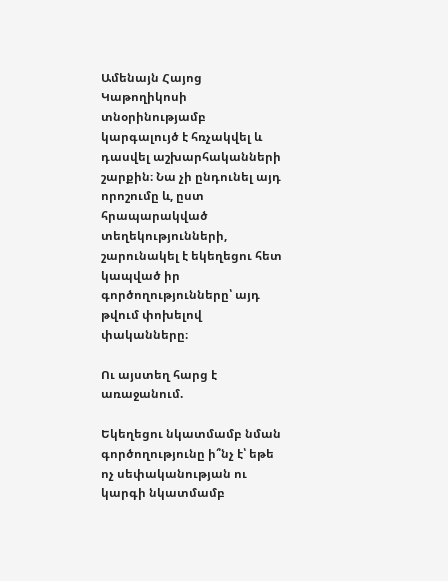Ամենայն Հայոց Կաթողիկոսի տնօրինությամբ կարգալույծ է հռչակվել և դասվել աշխարհականների շարքին։ Նա չի ընդունել այդ որոշումը և, ըստ հրապարակված տեղեկությունների, շարունակել է եկեղեցու հետ կապված իր գործողությունները՝ այդ թվում փոխելով փականները։

Ու այստեղ հարց է առաջանում.

Եկեղեցու նկատմամբ նման գործողությունը ի՞նչ է՝ եթե ոչ սեփականության ու կարգի նկատմամբ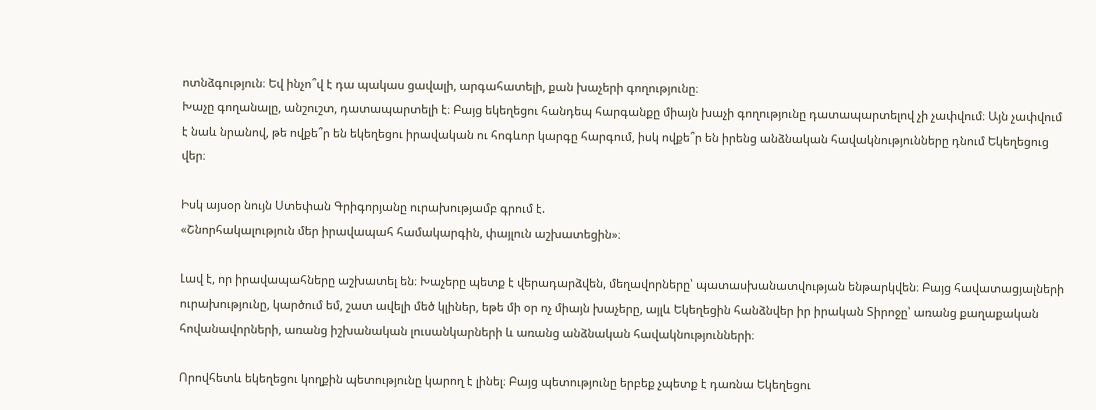ոտնձգություն։ Եվ ինչո՞վ է դա պակաս ցավալի, արգահատելի, քան խաչերի գողությունը։
Խաչը գողանալը, անշուշտ, դատապարտելի է։ Բայց եկեղեցու հանդեպ հարգանքը միայն խաչի գողությունը դատապարտելով չի չափվում։ Այն չափվում է նաև նրանով, թե ովքե՞ր են եկեղեցու իրավական ու հոգևոր կարգը հարգում, իսկ ովքե՞ր են իրենց անձնական հավակնությունները դնում Եկեղեցուց վեր։

Իսկ այսօր նույն Ստեփան Գրիգորյանը ուրախությամբ գրում է.
«Շնորհակալություն մեր իրավապահ համակարգին, փայլուն աշխատեցին»։

Լավ է, որ իրավապահները աշխատել են։ Խաչերը պետք է վերադարձվեն, մեղավորները՝ պատասխանատվության ենթարկվեն։ Բայց հավատացյալների ուրախությունը, կարծում եմ, շատ ավելի մեծ կլիներ, եթե մի օր ոչ միայն խաչերը, այլև Եկեղեցին հանձնվեր իր իրական Տիրոջը՝ առանց քաղաքական հովանավորների, առանց իշխանական լուսանկարների և առանց անձնական հավակնությունների։

Որովհետև եկեղեցու կողքին պետությունը կարող է լինել։ Բայց պետությունը երբեք չպետք է դառնա Եկեղեցու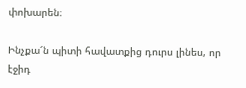փոխարեն։

Ինչքա՜ն պիտի հավատքից դուրս լինես, որ էջիդ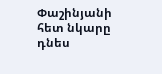Փաշինյանի հետ նկարը դնես